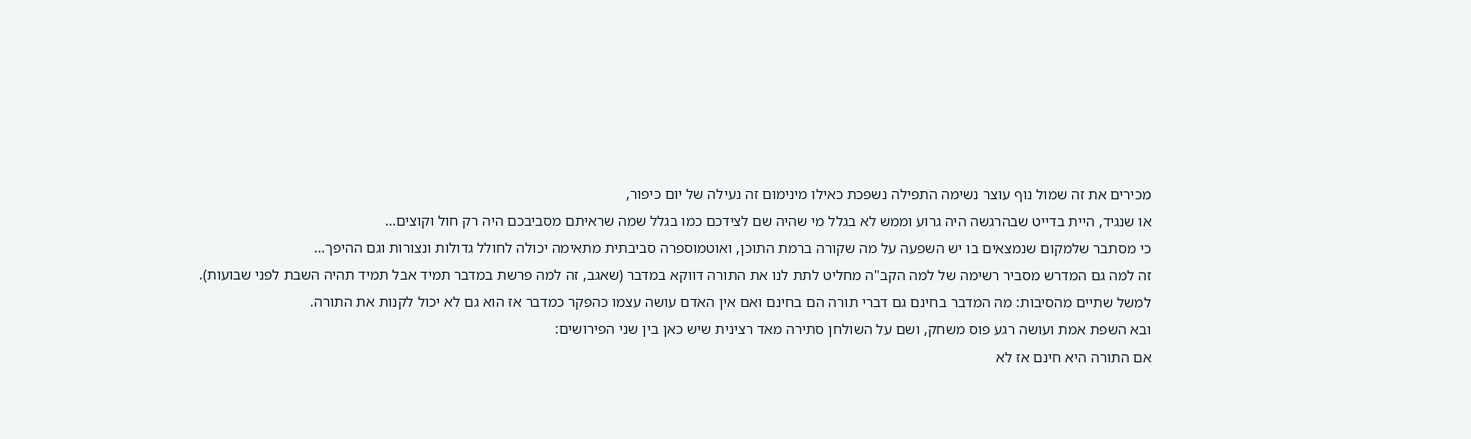מכירים את זה שמול נוף עוצר נשימה התפילה נשפכת כאילו מינימום זה נעילה של יום כיפור,
או שנגיד, היית בדייט שבהרגשה היה גרוע וממש לא בגלל מי שהיה שם לצידכם כמו בגלל שמה שראיתם מסביבכם היה רק חול וקוצים…
כי מסתבר שלמקום שנמצאים בו יש השפעה על מה שקורה ברמת התוכן, ואוטמוספרה סביבתית מתאימה יכולה לחולל גדולות ונצורות וגם ההיפך…
זה למה גם המדרש מסביר רשימה של למה הקב"ה מחליט לתת לנו את התורה דווקא במדבר (שאגב, זה למה פרשת במדבר תמיד אבל תמיד תהיה השבת לפני שבועות).
למשל שתיים מהסיבות: מה המדבר בחינם גם דברי תורה הם בחינם ואם אין האדם עושה עצמו כהפקר כמדבר אז הוא גם לא יכול לקנות את התורה.
ובא השפת אמת ועושה רגע פוס משחק, ושם על השולחן סתירה מאד רצינית שיש כאן בין שני הפירושים:
אם התורה היא חינם אז לא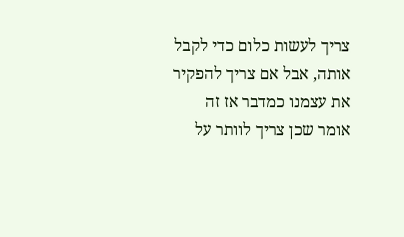צריך לעשות כלום כדי לקבל אותה, אבל אם צריך להפקיר את עצמנו כמדבר אז זה אומר שכן צריך לוותר על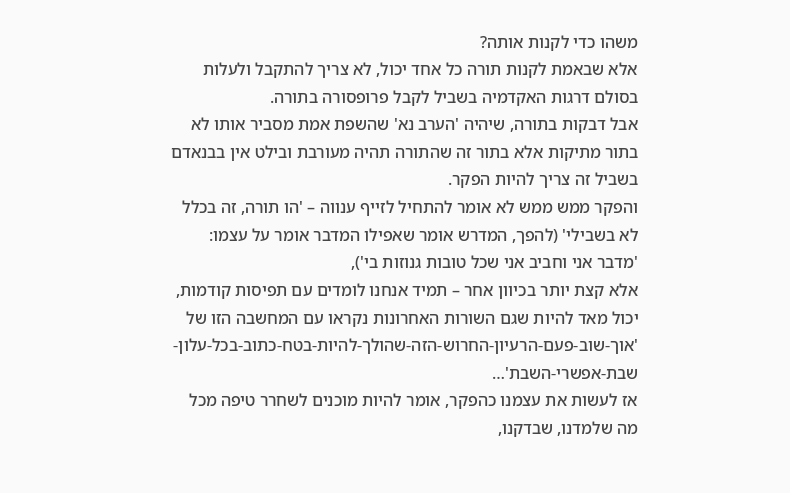משהו כדי לקנות אותה?
אלא שבאמת לקנות תורה כל אחד יכול, לא צריך להתקבל ולעלות בסולם דרגות האקדמיה בשביל לקבל פרופסורה בתורה.
אבל דבקות בתורה, שיהיה 'הערב נא' שהשפת אמת מסביר אותו לא בתור מתיקות אלא בתור זה שהתורה תהיה מעורבת ובילט אין בבנאדם בשביל זה צריך להיות הפקר.
והפקר ממש ממש לא אומר להתחיל לזייף ענווה – 'הו תורה, זה בכלל לא בשבילי' (להפך, המדרש אומר שאפילו המדבר אומר על עצמו: 'מדבר אני וחביב אני שכל טובות גנוזות בי'),
אלא קצת יותר בכיוון אחר – תמיד אנחנו לומדים עם תפיסות קודמות, יכול מאד להיות שגם השורות האחרונות נקראו עם המחשבה הזו של 'אוך-שוב-פעם-הרעיון-החרוש-הזה-שהולך-להיות-בטח-כתוב-בכל-עלון-שבת-אפשרי-השבת'…
אז לעשות את עצמנו כהפקר, אומר להיות מוכנים לשחרר טיפה מכל מה שלמדנו, שבדקנו,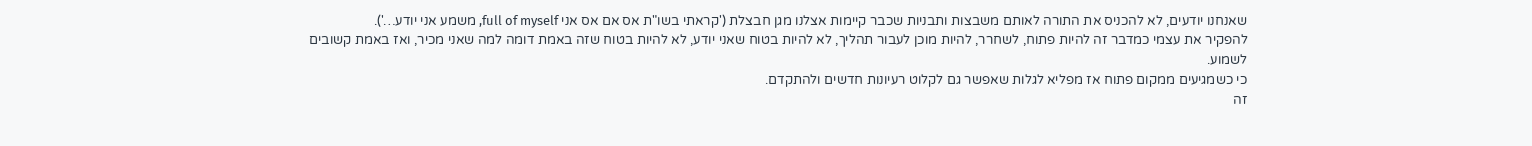שאנחנו יודעים, לא להכניס את התורה לאותם משבצות ותבניות שכבר קיימות אצלנו מגן חבצלת ('קראתי בשו"ת אס אם אס אני full of myself, משמע אני יודע…').
להפקיר את עצמי כמדבר זה להיות פתוח, לשחרר, להיות מוכן לעבור תהליך, לא להיות בטוח שאני יודע, לא להיות בטוח שזה באמת דומה למה שאני מכיר, ואז באמת קשובים לשמוע.
כי כשמגיעים ממקום פתוח אז מפליא לגלות שאפשר גם לקלוט רעיונות חדשים ולהתקדם.
זה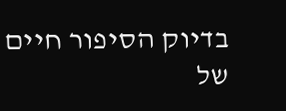בדיוק הסיפור חיים של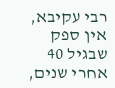רבי עקיבא, אין ספק שבגיל 40 אחרי שנים,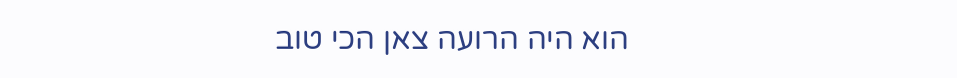הוא היה הרועה צאן הכי טוב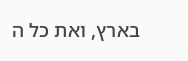בארץ, ואת כל ה